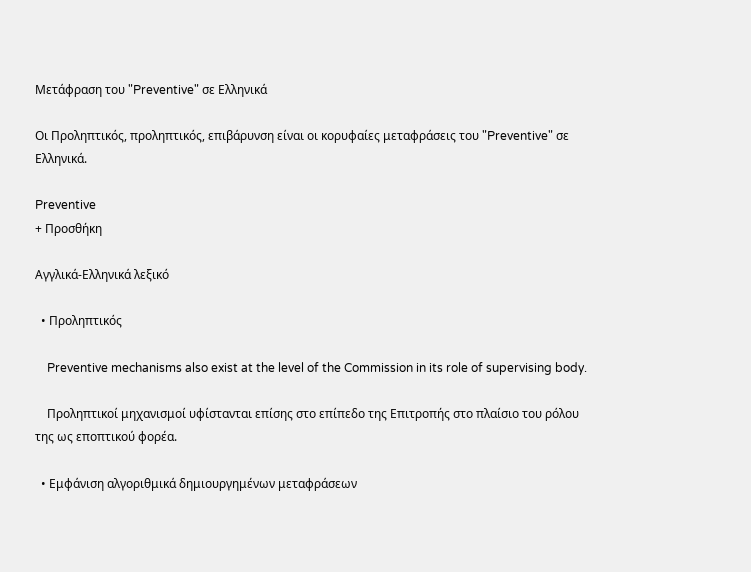Μετάφραση του "Preventive" σε Ελληνικά

Οι Προληπτικός, προληπτικός, επιβάρυνση είναι οι κορυφαίες μεταφράσεις του "Preventive" σε Ελληνικά.

Preventive
+ Προσθήκη

Αγγλικά-Ελληνικά λεξικό

  • Προληπτικός

    Preventive mechanisms also exist at the level of the Commission in its role of supervising body.

    Προληπτικοί μηχανισμοί υφίστανται επίσης στο επίπεδο της Επιτροπής στο πλαίσιο του ρόλου της ως εποπτικού φορέα.

  • Εμφάνιση αλγοριθμικά δημιουργημένων μεταφράσεων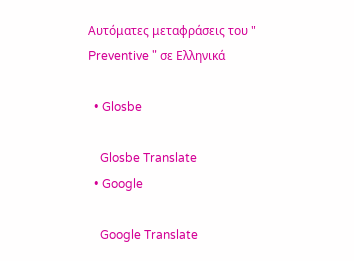Αυτόματες μεταφράσεις του " Preventive " σε Ελληνικά

  • Glosbe

    Glosbe Translate
  • Google

    Google Translate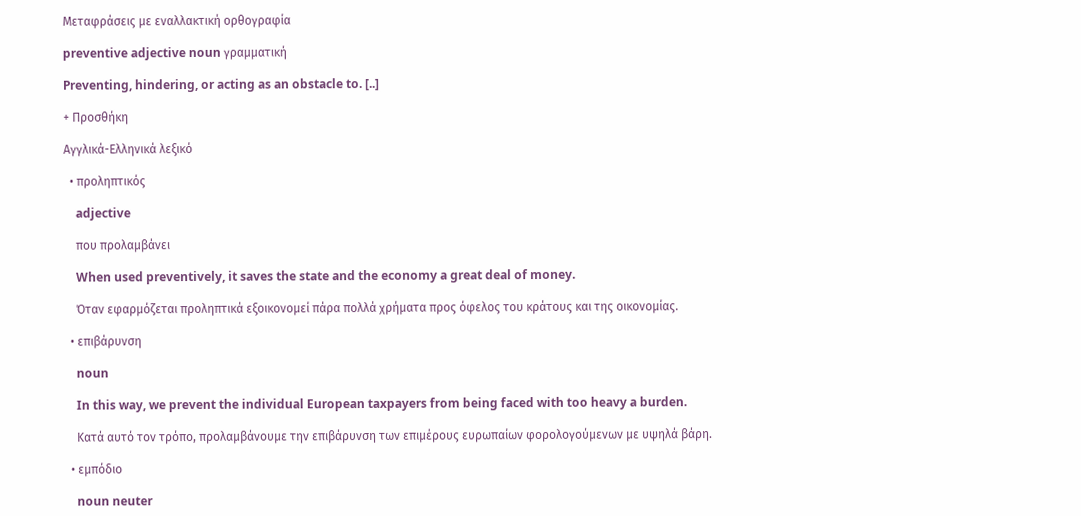Μεταφράσεις με εναλλακτική ορθογραφία

preventive adjective noun γραμματική

Preventing, hindering, or acting as an obstacle to. [..]

+ Προσθήκη

Αγγλικά-Ελληνικά λεξικό

  • προληπτικός

    adjective

    που προλαμβάνει

    When used preventively, it saves the state and the economy a great deal of money.

    Όταν εφαρμόζεται προληπτικά εξοικονομεί πάρα πολλά χρήματα προς όφελος του κράτους και της οικονομίας.

  • επιβάρυνση

    noun

    In this way, we prevent the individual European taxpayers from being faced with too heavy a burden.

    Κατά αυτό τον τρόπο, προλαμβάνουμε την επιβάρυνση των επιμέρους ευρωπαίων φορολογούμενων με υψηλά βάρη.

  • εμπόδιο

    noun neuter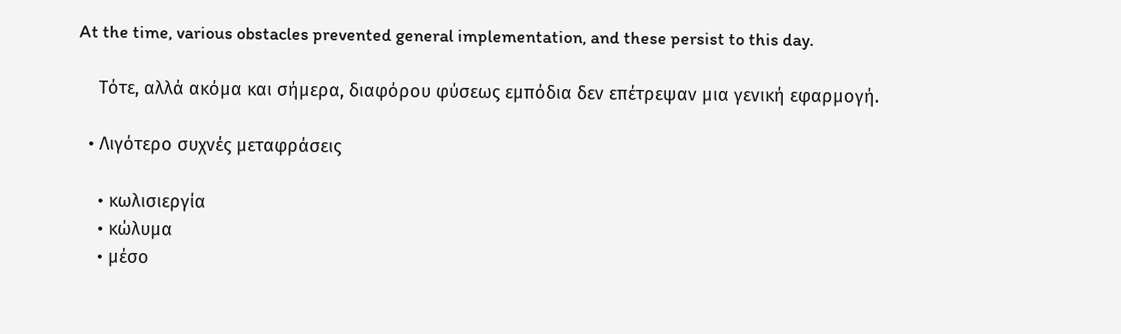At the time, various obstacles prevented general implementation, and these persist to this day.

    Τότε, αλλά ακόμα και σήμερα, διαφόρου φύσεως εμπόδια δεν επέτρεψαν μια γενική εφαρμογή.

  • Λιγότερο συχνές μεταφράσεις

    • κωλισιεργία
    • κώλυμα
    • μέσο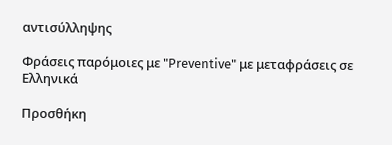αντισύλληψης

Φράσεις παρόμοιες με "Preventive" με μεταφράσεις σε Ελληνικά

Προσθήκη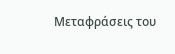Μεταφράσεις του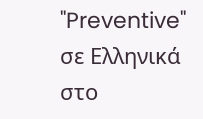"Preventive" σε Ελληνικά στο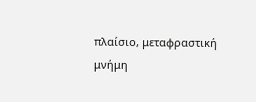πλαίσιο, μεταφραστική μνήμη